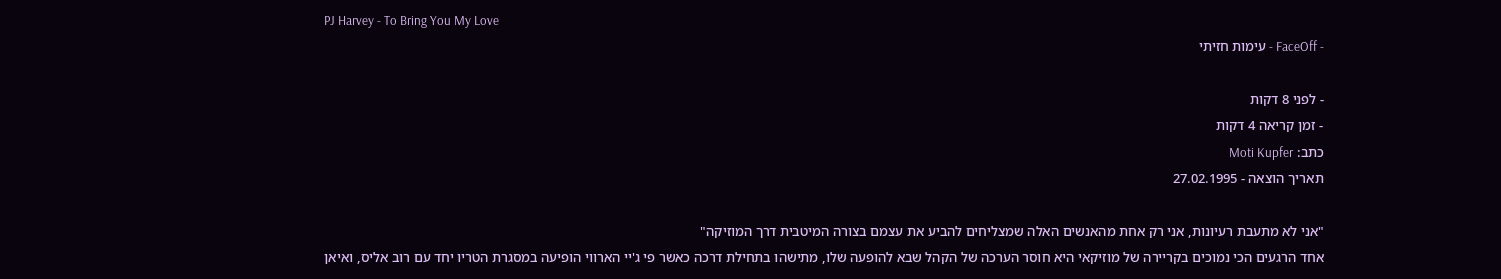PJ Harvey - To Bring You My Love
- FaceOff - עימות חזיתי

- לפני 8 דקות
- זמן קריאה 4 דקות
כתב: Moti Kupfer
תאריך הוצאה - 27.02.1995

"אני לא מתעבת רעיונות, אני רק אחת מהאנשים האלה שמצליחים להביע את עצמם בצורה המיטבית דרך המוזיקה"
אחד הרגעים הכי נמוכים בקריירה של מוזיקאי היא חוסר הערכה של הקהל שבא להופעה שלו, מתישהו בתחילת דרכה כאשר פי ג'יי הארווי הופיעה במסגרת הטריו יחד עם רוב אליס, ואיאן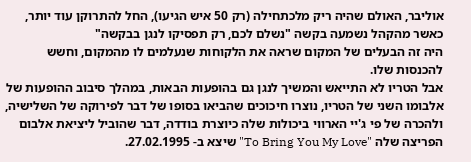אוליבר, האולם שהיה ריק מלכתחילה (רק 50 איש הגיעו), החל להתרוקן עוד יותר, כאשר מהקהל נשמעה בקשה "נשלם לכם, רק תפסיקו לנגן בבקשה"
היה זה הבעלים של המקום שראה את הלקוחות שנעלמים לו מהמקום, וחשש להכנסות שלו.
אבל הטריו לא התייאש והמשיך לנגן גם בהופעות הבאות, במהלך סיבוב ההופעות של אלבומו השני של הטריו, נוצרו חיכוכים שהביאו בסופו של דבר לפירוקה של השלישיה, ולהכרה של פי ג'יי הארווי ביכולות שלה כיוצרת בודדה, דבר שהוביל ליציאת אלבום הפריצה שלה "To Bring You My Love" שיצא ב- 27.02.1995.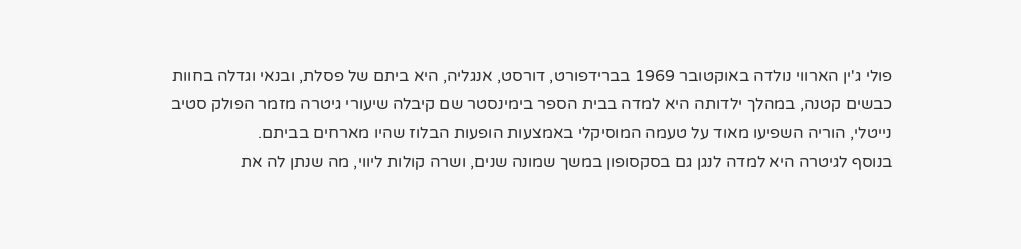פולי ג'ין הארווי נולדה באוקטובר 1969 בברידפורט, דורסט, אנגליה, היא ביתם של פסלת, ובנאי וגדלה בחוות כבשים קטנה, במהלך ילדותה היא למדה בבית הספר בימינסטר שם קיבלה שיעורי גיטרה מזמר הפולק סטיב נייטלי, הוריה השפיעו מאוד על טעמה המוסיקלי באמצעות הופעות הבלוז שהיו מארחים בביתם.
בנוסף לגיטרה היא למדה לנגן גם בסקסופון במשך שמונה שנים, ושרה קולות ליווי, מה שנתן לה את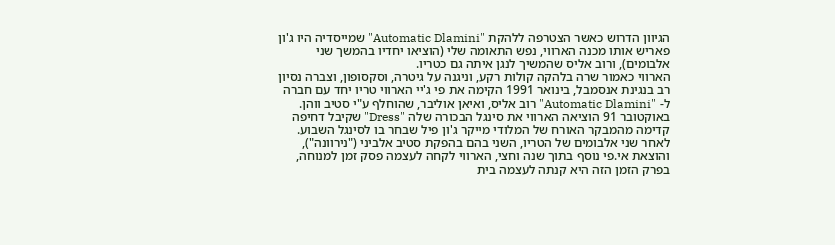הגיוון הדרוש כאשר הצטרפה ללהקת "Automatic Dlamini" שמייסדיה היו ג'ון פאריש אותו מכנה הארווי, נפש התאומה שלי (הוציאו יחדיו בהמשך שני אלבומים), ורוב אליס שהמשיך לנגן איתה גם כטריו.
הארווי כאמור שרה בלהקה קולות רקע, וניגנה על גיטרה, וסקסופון, וצברה נסיון רב בנגינת אנסמבל, בינואר 1991 הקימה את פי ג'יי הארווי טריו יחד עם חברה ל- "Automatic Dlamini" רוב אליס, ואיאן אוליבר, שהוחלף ע"י סטיב ווהן.
באוקטובר 91 הוציאה הארווי את סינגל הבכורה שלה "Dress" שקיבל דחיפה קדימה מהמבקר האורח של המלודי מייקר ג'ון פיל שבחר בו לסינגל השבוע.
לאחר שני אלבומים של הטריו, השני בהם בהפקת סטיב אלביני ("נירוונה"), והוצאת אי.פי נוסף בתוך שנה וחצי, הארווי לקחה לעצמה פסק זמן למנוחה, בפרק הזמן הזה היא קנתה לעצמה בית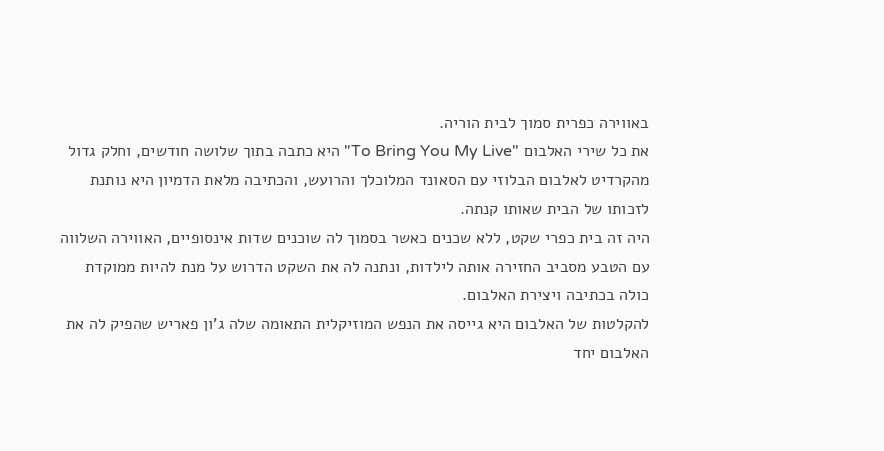באווירה כפרית סמוך לבית הוריה.
את כל שירי האלבום "To Bring You My Live" היא כתבה בתוך שלושה חודשים, וחלק גדול מהקרדיט לאלבום הבלוזי עם הסאונד המלוכלך והרועש, והכתיבה מלאת הדמיון היא נותנת לזכותו של הבית שאותו קנתה.
היה זה בית כפרי שקט, ללא שכנים כאשר בסמוך לה שוכנים שדות אינסופיים, האווירה השלווה עם הטבע מסביב החזירה אותה לילדות, ונתנה לה את השקט הדרוש על מנת להיות ממוקדת כולה בכתיבה ויצירת האלבום.
להקלטות של האלבום היא גייסה את הנפש המוזיקלית התאומה שלה ג'ון פאריש שהפיק לה את האלבום יחד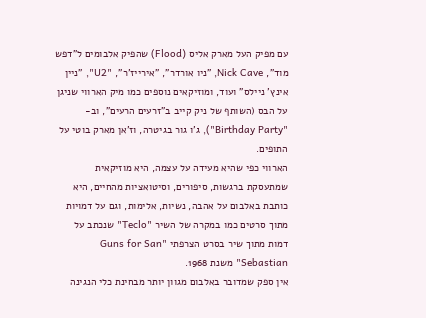עם מפיק העל מארק אליס (Flood) שהפיק אלבומים ל"דפש מוד", Nick Cave, "ניו אורדר", "אירייז'ר", "U2", "ניין אינץ' ניילס" ועוד, ומוזיקאים נוספים כמו מיק הארווי שניגן על הבס (השותף של ניק קייב ב"זרעים הרעים", וב- "Birthday Party"), ג'ו גור בגיטרה, וז'אן מארק בוטי על התופים.
הארווי כפי שהיא מעידה על עצמה, היא מוזיקאית שמתעסקת ברגשות, סיפורים, וסיטואציות מהחיים, היא כותבת באלבום על אהבה, נשיות, אלימות, וגם על דמויות מתוך סרטים כמו במקרה של השיר "Teclo" שנכתב על דמות מתוך שיר בסרט הצרפתי "Guns for San Sebastian" משנת 1968.
אין ספק שמדובר באלבום מגוון יותר מבחינת כלי הנגינה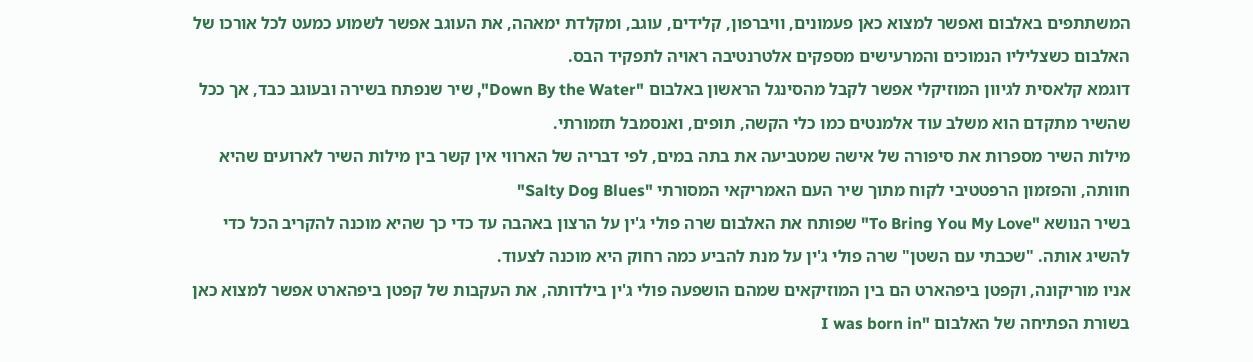המשתתפים באלבום ואפשר למצוא כאן פעמונים, וויברפון, קלידים, עוגב, ומקלדת ימאהה, את העוגב אפשר לשמוע כמעט לכל אורכו של האלבום כשצליליו הנמוכים והמרעישים מספקים אלטרנטיבה ראויה לתפקיד הבס.
דוגמא קלאסית לגיוון המוזיקלי אפשר לקבל מהסינגל הראשון באלבום "Down By the Water", שיר שנפתח בשירה ובעוגב כבד, אך ככל שהשיר מתקדם הוא משלב עוד אלמנטים כמו כלי הקשה, תופים, ואנסמבל תזמורתי.
מילות השיר מספרות את סיפורה של אישה שמטביעה את בתה במים, לפי דבריה של הארווי אין קשר בין מילות השיר לארועים שהיא חוותה, והפזמון הרפטטיבי לקוח מתוך שיר העם האמריקאי המסורתי "Salty Dog Blues"
בשיר הנושא "To Bring You My Love" שפותח את האלבום שרה פולי ג'ין על הרצון באהבה עד כדי כך שהיא מוכנה להקריב הכל כדי להשיג אותה. "שכבתי עם השטן" שרה פולי ג'ין על מנת להביע כמה רחוק היא מוכנה לצעוד.
אניו מוריקונה, וקפטן ביפהארט הם בין המוזיקאים שמהם הושפעה פולי ג'ין בילדותה, את העקבות של קפטן ביפהארט אפשר למצוא כאן בשורת הפתיחה של האלבום "I was born in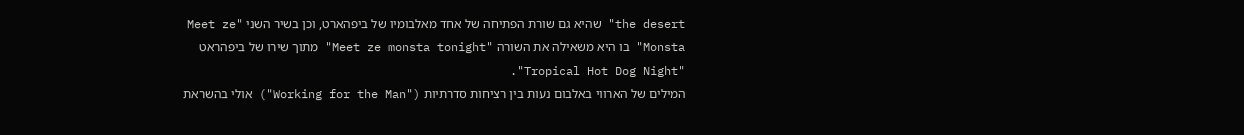the desert" שהיא גם שורת הפתיחה של אחד מאלבומיו של ביפהארט, וכן בשיר השני "Meet ze Monsta" בו היא משאילה את השורה "Meet ze monsta tonight" מתוך שירו של ביפהראט "Tropical Hot Dog Night".
המילים של הארווי באלבום נעות בין רציחות סדרתיות ("Working for the Man") אולי בהשראת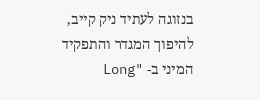בנזוגה לעתיד ניק קייב, להיפוך המגדר והתפקיד המיני ב- "Long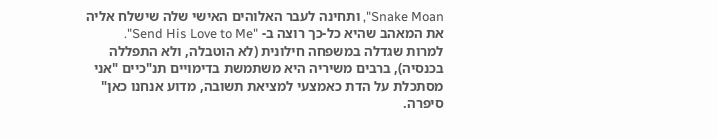Snake Moan", ותחינה לעבר האלוהים האישי שלה שישלח אליה את המאהב שהיא כל-כך רוצה ב- "Send His Love to Me".
למרות שגדלה במשפחה חילונית (לא הוטבלה, ולא התפללה בכנסיה), ברבים משיריה היא משתמשת בדימויים תנ"כיים "אני מסתכלת על הדת כאמצעי למציאת תשובה, מדוע אנחנו כאן" סיפרה.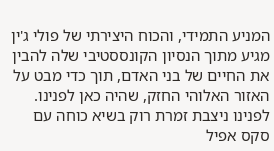המניע התמידי, והכוח היצירתי של פולי ג'ין מגיע מתוך הנסיון הקונססטיבי שלה להבין את החיים של בני האדם, תוך כדי מבט על האזור האלוהי החזק, שהיה כאן לפנינו.
לפנינו ניצבת זמרת רוק בשיא כוחה עם סקס אפיל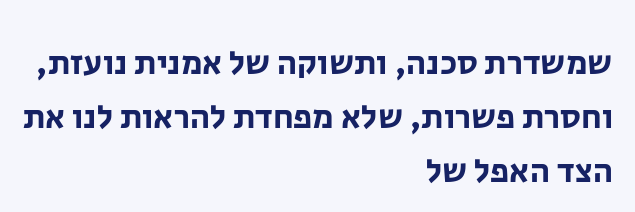שמשדרת סכנה, ותשוקה של אמנית נועזת, וחסרת פשרות, שלא מפחדת להראות לנו את הצד האפל של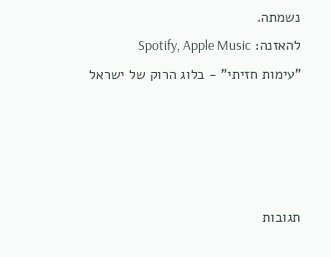נשמתה.
להאזנה: Spotify, Apple Music
"עימות חזיתי" - בלוג הרוק של ישראל




תגובות